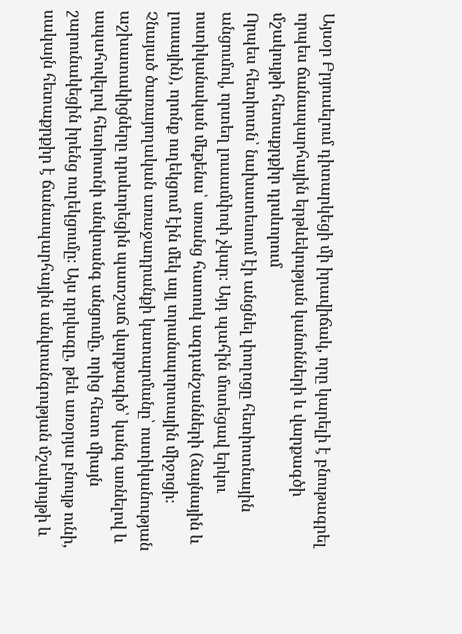Այսօր Բրյուսելում դիտարկեցի մի իրավիճակ, որը կարելի է բնութագրել որպես ճանապարհային երթևեկության կանոնների և վարքագծի մշակույթի հետաքրքիր դրսևորում
Որպես հետիոտն՝ նախատեսում էի անցնել փողոցը հետիոտնային անցումով, որտեղ լուսամփոփ չկար։ Այդ պահին մոտեցավ երկու ոստիկանական մեքենա՝ առանց հատուկ ազդանշանների (ձայնային և լուսային), որոնք ուղեկցում էին մեկ այլ տրանսպորտային միջոցի։
Չնայած ծառայողական առաջադրանքի կատարմանը՝ ոստիկանության աշխատակիցները դրսևորեցին պատշաճ վարքագիծ՝ կանգ առնելով և ապահովելով հետիոտնի անվտանգ անցումը, որից հետո միայն շարունակեցին իրենց ուղեկցումը։ Այս դրվագը, թեև առօրյա բնույթ ունի, սակայն հետաքրքիր է ճանապարհային անվտանգության մշակույթի և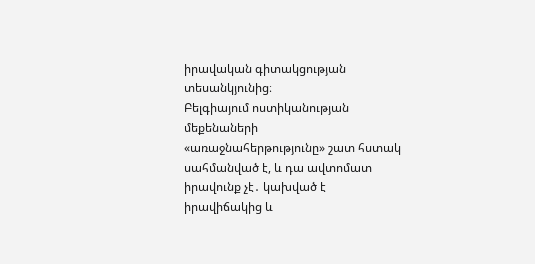իրավական գիտակցության տեսանկյունից։
Բելգիայում ոստիկանության մեքենաների «առաջնահերթությունը» շատ հստակ սահմանված է, և դա ավտոմատ իրավունք չէ․ կախված է իրավիճակից և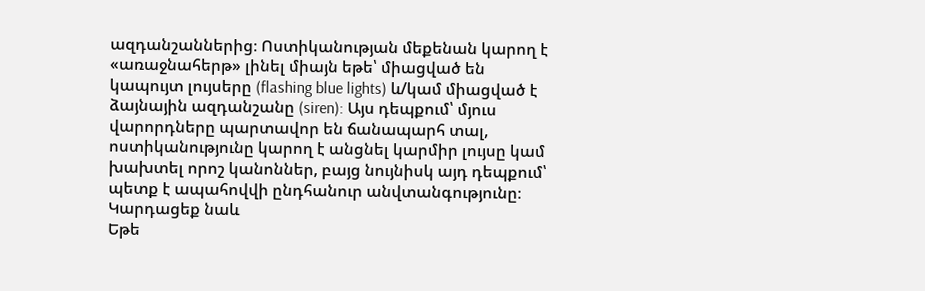ազդանշաններից։ Ոստիկանության մեքենան կարող է «առաջնահերթ» լինել միայն եթե՝ միացված են կապույտ լույսերը (flashing blue lights) և/կամ միացված է ձայնային ազդանշանը (siren): Այս դեպքում՝ մյուս վարորդները պարտավոր են ճանապարհ տալ, ոստիկանությունը կարող է անցնել կարմիր լույսը կամ խախտել որոշ կանոններ, բայց նույնիսկ այդ դեպքում՝ պետք է ապահովվի ընդհանուր անվտանգությունը։
Կարդացեք նաև
Եթե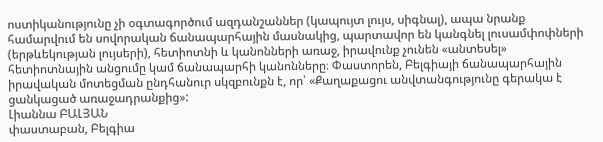ոստիկանությունը չի օգտագործում ազդանշաններ (կապույտ լույս, սիգնալ), ապա նրանք համարվում են սովորական ճանապարհային մասնակից, պարտավոր են կանգնել լուսամփոփների (երթևեկության լույսերի), հետիոտնի և կանոնների առաջ, իրավունք չունեն «անտեսել» հետիոտնային անցումը կամ ճանապարհի կանոնները։ Փաստորեն, Բելգիայի ճանապարհային իրավական մոտեցման ընդհանուր սկզբունքն է, որ՝ «Քաղաքացու անվտանգությունը գերակա է ցանկացած առաջադրանքից»:
Լիաննա ԲԱԼՅԱՆ
փաստաբան, Բելգիա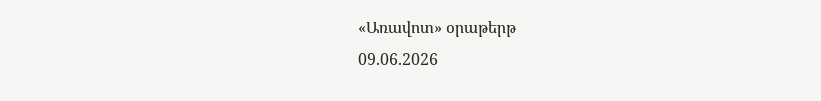«Առավոտ» օրաթերթ
09.06.2026